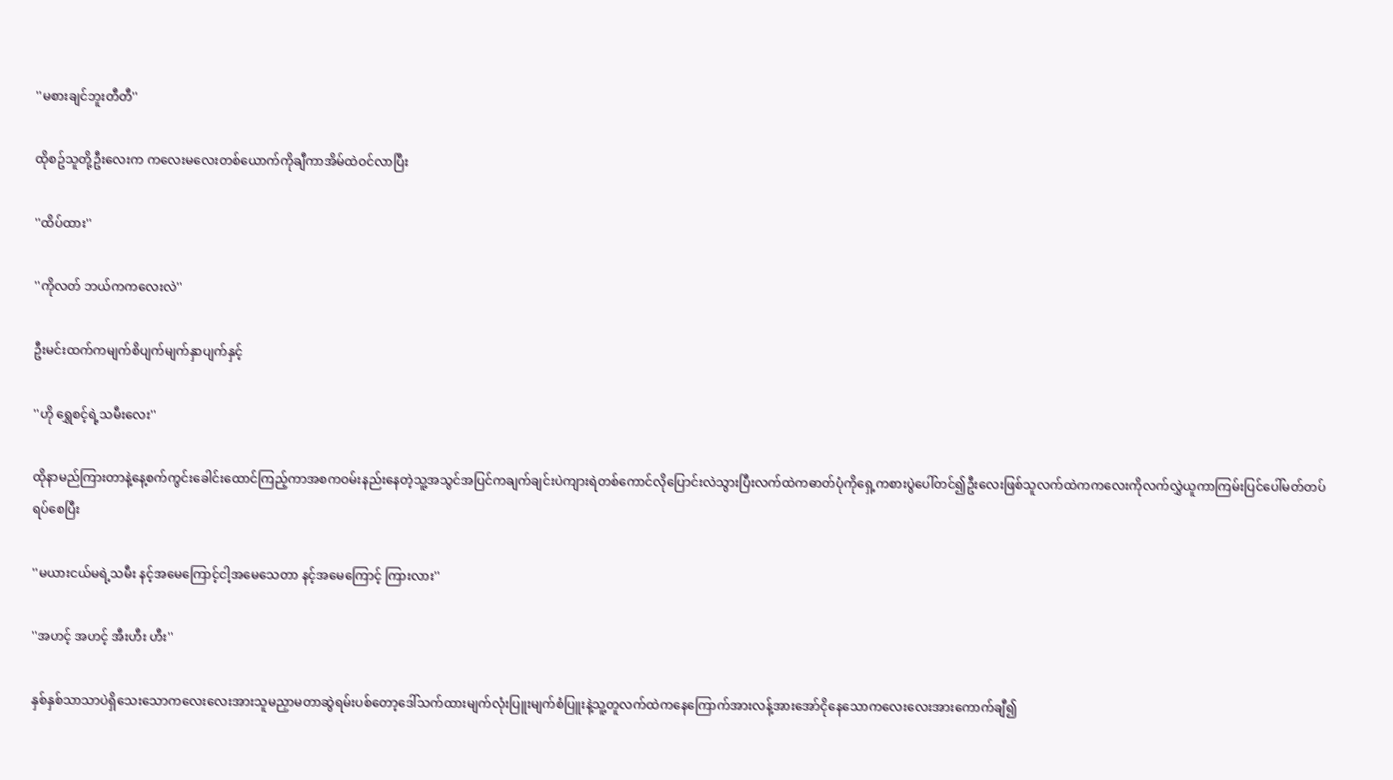''မစားချင်ဘူးတီတီ''

ထိုစဥ်သူတို့ဦးလေးက ကလေးမလေးတစ်ယောက်ကိုချီကာအိမ်ထဲဝင်လာပြီး

''ထိပ်ထား''

''ကိုလတ် ဘယ်ကကလေးလဲ''

ဦးမင်းထက်ကမျက်စိပျက်မျက်နှာပျက်နှင့်

''ဟို ရွှေစင့်ရဲ့သမီးလေး''

ထိုနာမည်ကြားတာနဲ့နေ့စက်ကွင်းခေါင်းထောင်ကြည့်ကာအစကဝမ်းနည်းနေတဲ့သူ့အသွင်အပြင်ကချက်ချင်းပဲကျားရဲတစ်ကောင်လိုပြောင်းလဲသွားပြီးလက်ထဲကဓာတ်ပုံကိုရှေ့ကစားပွဲပေါ်တင်၍ဦးလေးဖြစ်သူလက်ထဲကကလေးကိုလက်လွှဲယူကာကြမ်းပြင်ပေါ်မတ်တပ်ရပ်စေပြီး

''မယားငယ်မရဲ့သမီး နင့်အမေကြောင့်ငါ့အမေသေတာ နင့်အမေကြောင့် ကြားလား''

''အဟင့် အဟင့် အီးဟီး ဟီး''

နှစ်နှစ်သာသာပဲရှိသေးသောကလေးလေးအားသူမညှာမတာဆွဲရမ်းပစ်တော့ဒေါ်သက်ထားမျက်လုံးပြူးမျက်စံပြူးနဲ့သူ့တူလက်ထဲကနေကြောက်အားလန့်အားအော်ငိုနေသောကလေးလေးအားကောက်ချီ၍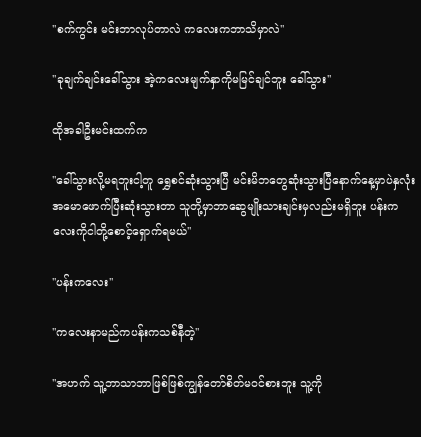''စက်ကွင်း မင်းဘာလုပ်တာလဲ ကလေးကဘာသိမှာလဲ''

''ခုချက်ချင်းခေါ်သွား အဲ့ကလေးမျက်နှာကိုမမြင်ချင်ဘူး ခေါ်သွား''

ထိုအခါဦးမင်းထက်က

''ခေါ်သွားလို့မရဘူးငါ့တူ ရွှေစင်ဆုံးသွားပြီ မင်းမိဘတွေဆုံးသွားပြီနောက်နေ့မှာပဲနှလုံးအမောဖောက်ပြီးဆုံးသွားတာ သူတို့မှာဘာဆွေမျိုးသားချင်းမှလည်းမရှိဘူး ပန်းကလေးကိုငါတို့စောင့်ရှောက်ရမယ်''

''ပန်းကလေး''

''ကလေးနာမည်ကပန်းကသစ်နီတဲ့''

''အဟက် သူ့ဘာသာဘာဖြစ်ဖြစ်ကျွန်တော်စိတ်မဝင်စားဘူး သူ့ကို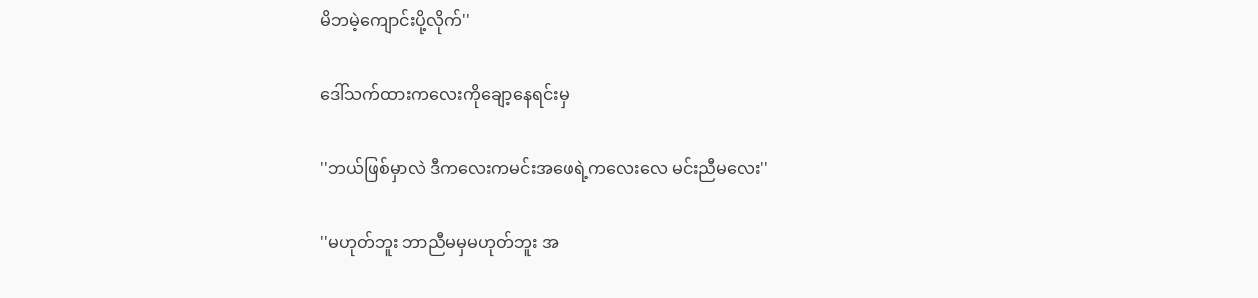မိဘမဲ့ကျောင်းပို့လိုက်''

ဒေါ်သက်ထားကလေးကိုချော့နေရင်းမှ

''ဘယ်ဖြစ်မှာလဲ ဒီကလေးကမင်းအဖေရဲ့ကလေးလေ မင်းညီမလေး''

''မဟုတ်ဘူး ဘာညီမမှမဟုတ်ဘူး အ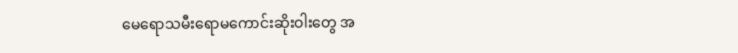မေရောသမီးရောမကောင်းဆိုးဝါးတွေ အ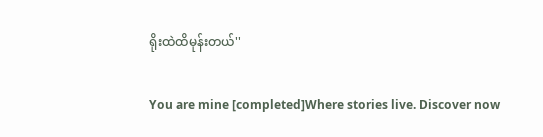ရိုးထဲထိမုန်းတယ်''

You are mine [completed]Where stories live. Discover now